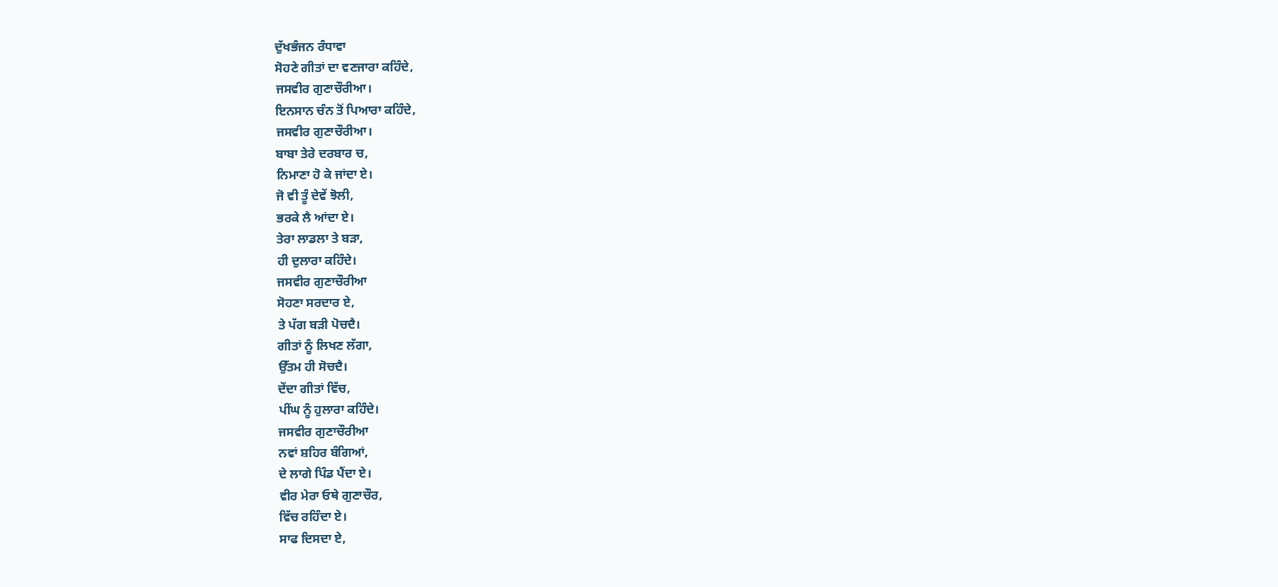ਦੁੱਖਭੰਜਨ ਰੰਧਾਵਾ
ਸੋਹਣੇ ਗੀਤਾਂ ਦਾ ਵਣਜਾਰਾ ਕਹਿੰਦੇ,
ਜਸਵੀਰ ਗੁਣਾਚੌਰੀਆ।
ਇਨਸਾਨ ਚੰਨ ਤੋਂ ਪਿਆਰਾ ਕਹਿੰਦੇ,
ਜਸਵੀਰ ਗੁਣਾਚੌਰੀਆ।
ਬਾਬਾ ਤੇਰੇ ਦਰਬਾਰ ਚ,
ਨਿਮਾਣਾ ਹੋ ਕੇ ਜਾਂਦਾ ਏ।
ਜੋ ਵੀ ਤੂੰ ਦੇਵੇਂ ਝੋਲੀ,
ਭਰਕੇ ਲੈ ਆਂਦਾ ਏ।
ਤੇਰਾ ਲਾਡਲਾ ਤੇ ਬੜਾ,
ਹੀ ਦੁਲਾਰਾ ਕਹਿੰਦੇ।
ਜਸਵੀਰ ਗੁਣਾਚੌਰੀਆ
ਸੋਹਣਾ ਸਰਦਾਰ ਏ,
ਤੇ ਪੱਗ ਬੜੀ ਪੋਚਦੈ।
ਗੀਤਾਂ ਨੂੰ ਲਿਖਣ ਲੱਗਾ,
ਉੱਤਮ ਹੀ ਸੋਚਦੈ।
ਦੇਂਦਾ ਗੀਤਾਂ ਵਿੱਚ,
ਪੀਂਘ ਨੂੰ ਹੁਲਾਰਾ ਕਹਿੰਦੇ।
ਜਸਵੀਰ ਗੁਣਾਚੌਰੀਆ
ਨਵਾਂ ਸ਼ਹਿਰ ਬੰਗਿਆਂ,
ਦੇ ਲਾਗੇ ਪਿੰਡ ਪੈਂਦਾ ਏ।
ਵੀਰ ਮੇਰਾ ਓਥੇ ਗੁਣਾਚੌਰ,
ਵਿੱਚ ਰਹਿੰਦਾ ਏ।
ਸਾਫ ਦਿਸਦਾ ਏ,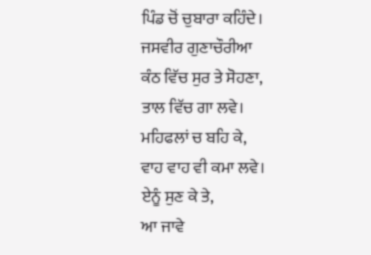ਪਿੰਡ ਚੋਂ ਚੁਬਾਰਾ ਕਹਿੰਦੇ।
ਜਸਵੀਰ ਗੁਣਾਚੌਰੀਆ
ਕੰਠ ਵਿੱਚ ਸੁਰ ਤੇ ਸੋਹਣਾ,
ਤਾਲ ਵਿੱਚ ਗਾ ਲਵੇ।
ਮਹਿਫਲਾਂ ਚ ਬਹਿ ਕੇ,
ਵਾਹ ਵਾਹ ਵੀ ਕਮਾ ਲਵੇ।
ਏਨੂੰ ਸੁਣ ਕੇ ਤੇ,
ਆ ਜਾਵੇ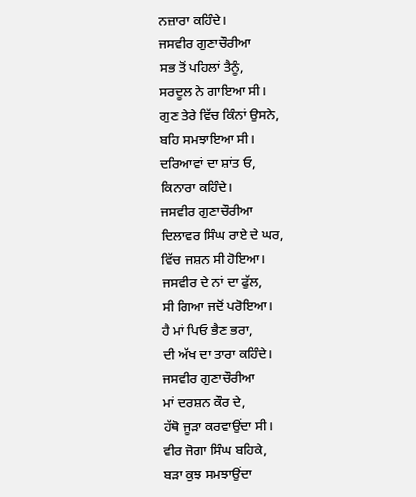ਨਜ਼ਾਰਾ ਕਹਿੰਦੇ।
ਜਸਵੀਰ ਗੁਣਾਚੌਰੀਆ
ਸਭ ਤੋਂ ਪਹਿਲਾਂ ਤੈਨੂੰ,
ਸਰਦੂਲ ਨੇ ਗਾਇਆ ਸੀ।
ਗੁਣ ਤੇਰੇ ਵਿੱਚ ਕਿੰਨਾਂ ਉਸਨੇ,
ਬਹਿ ਸਮਝਾਇਆ ਸੀ।
ਦਰਿਆਵਾਂ ਦਾ ਸ਼ਾਂਤ ਓ,
ਕਿਨਾਰਾ ਕਹਿੰਦੇ।
ਜਸਵੀਰ ਗੁਣਾਚੌਰੀਆ
ਦਿਲਾਵਰ ਸਿੰਘ ਰਾਏ ਦੇ ਘਰ,
ਵਿੱਚ ਜਸ਼ਨ ਸੀ ਹੋਇਆ।
ਜਸਵੀਰ ਦੇ ਨਾਂ ਦਾ ਫੁੱਲ,
ਸੀ ਗਿਆ ਜਦੋਂ ਪਰੋਇਆ।
ਹੈ ਮਾਂ ਪਿਓ ਭੈਣ ਭਰਾ,
ਦੀ ਅੱਖ ਦਾ ਤਾਰਾ ਕਹਿੰਦੇ।
ਜਸਵੀਰ ਗੁਣਾਚੌਰੀਆ
ਮਾਂ ਦਰਸ਼ਨ ਕੌਰ ਦੇ,
ਹੱਥੋ ਜੂੜਾ ਕਰਵਾਉਂਦਾ ਸੀ।
ਵੀਰ ਜੋਗਾ ਸਿੰਘ ਬਹਿਕੇ,
ਬੜਾ ਕੁਝ ਸਮਝਾਉਂਦਾ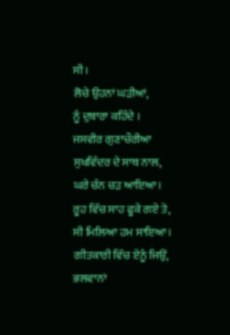ਸੀ।
ਲੋਚੇ ਉਹਨਾਂ ਘੜੀਆਂ,
ਨੂੰ ਦੁਬਾਰਾ ਕਹਿੰਦੇ ।
ਜਸਵੀਰ ਗੁਣਾਚੌਰੀਆ
ਸੁਖਵਿੰਦਰ ਦੇ ਸਾਥ ਨਾਲ,
ਘਰੇ ਚੰਨ ਚੜ ਆਇਆ।
ਰੂਹ ਵਿੱਚ ਸਾਹ ਫੂਕੇ ਗਏ ਤੇ,
ਸੀ ਮਿਲਿਆ ਹਮ ਸਾਇਆ।
ਗੀਤਕਾਰੀ ਵਿੱਚ ਏਨੂੰ ਜਿਉਂ,
ਭਲਵਾਨਾਂ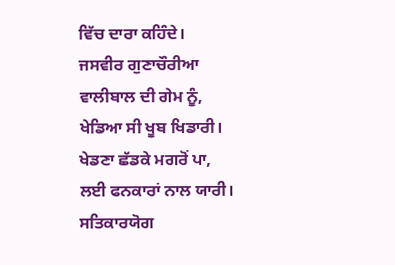ਵਿੱਚ ਦਾਰਾ ਕਹਿੰਦੇ।
ਜਸਵੀਰ ਗੁਣਾਚੌਰੀਆ
ਵਾਲੀਬਾਲ ਦੀ ਗੇਮ ਨੂੰ,
ਖੇਡਿਆ ਸੀ ਖੂਬ ਖਿਡਾਰੀ।
ਖੇਡਣਾ ਛੱਡਕੇ ਮਗਰੋਂ ਪਾ,
ਲਈ ਫਨਕਾਰਾਂ ਨਾਲ ਯਾਰੀ।
ਸਤਿਕਾਰਯੋਗ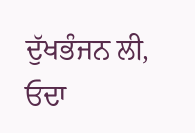ਦੁੱਖਭੰਜਨ ਲੀ,
ਓਦਾ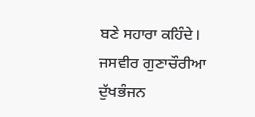ਬਣੇ ਸਹਾਰਾ ਕਹਿੰਦੇ।
ਜਸਵੀਰ ਗੁਣਾਚੌਰੀਆ
ਦੁੱਖਭੰਜਨ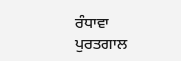ਰੰਧਾਵਾ
ਪੁਰਤਗਾਲ